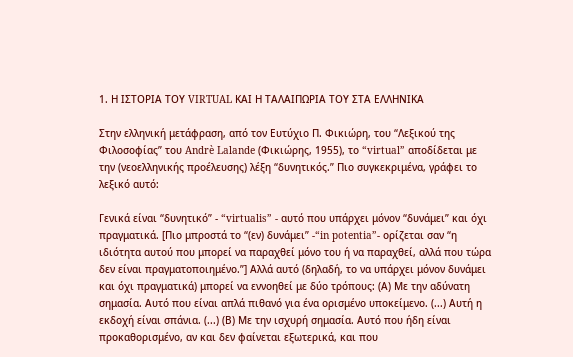1. Η ΙΣΤΟΡΙΑ ΤΟΥ VIRTUAL ΚΑΙ Η ΤΑΛΑΙΠΩΡΙΑ ΤΟΥ ΣΤΑ ΕΛΛΗΝΙΚΑ

Στην ελληνική μετάφραση, από τον Ευτύχιο Π. Φικιώρη, του “Λεξικού της Φιλοσοφίας” του Andrè Lalande (Φικιώρης, 1955), το “virtual” αποδίδεται με την (νεοελληνικής προέλευσης) λέξη “δυνητικός.” Πιο συγκεκριμένα, γράφει το λεξικό αυτό:

Γενικά είναι “δυνητικό” - “virtualis” - αυτό που υπάρχει μόνον “δυνάμει” και όχι πραγματικά. [Πιο μπροστά το “(εν) δυνάμει” -“in potentia”- ορίζεται σαν “η ιδιότητα αυτού που μπορεί να παραχθεί μόνο του ή να παραχθεί, αλλά που τώρα δεν είναι πραγματοποιημένο.”] Αλλά αυτό (δηλαδή, το να υπάρχει μόνον δυνάμει και όχι πραγματικά) μπορεί να εννοηθεί με δύο τρόπους: (Α) Με την αδύνατη σημασία. Αυτό που είναι απλά πιθανό για ένα ορισμένο υποκείμενο. (...) Αυτή η εκδοχή είναι σπάνια. (...) (Β) Με την ισχυρή σημασία. Αυτό που ήδη είναι προκαθορισμένο, αν και δεν φαίνεται εξωτερικά, και που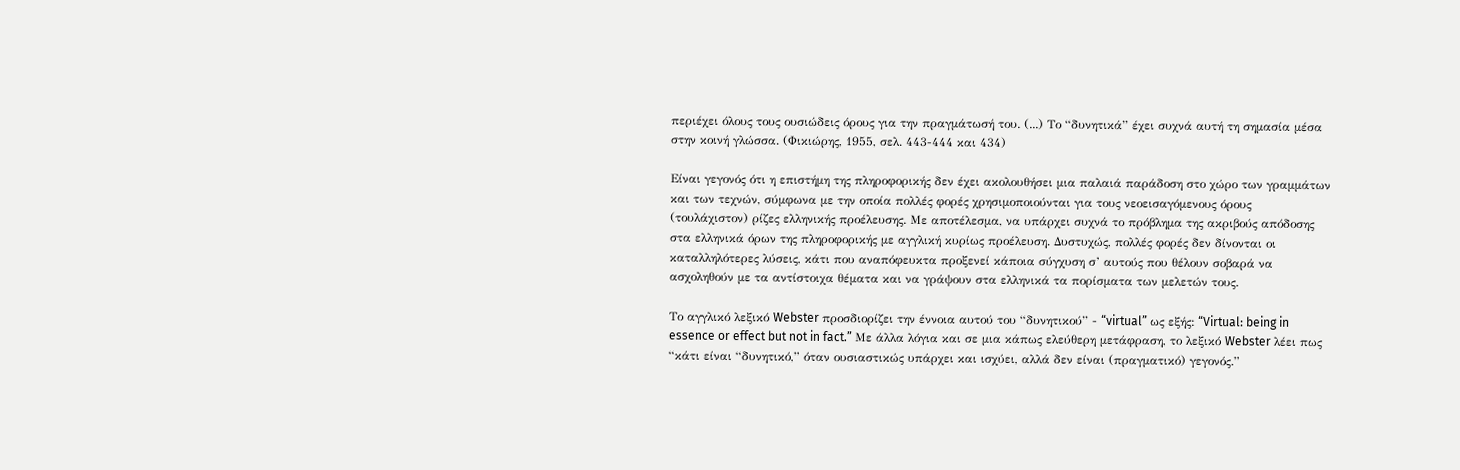περιέχει όλους τους ουσιώδεις όρους για την πραγμάτωσή του. (...) Το “δυνητικά” έχει συχνά αυτή τη σημασία μέσα στην κοινή γλώσσα. (Φικιώρης, 1955, σελ. 443-444 και 434)

Είναι γεγονός ότι η επιστήμη της πληροφορικής δεν έχει ακολουθήσει μια παλαιά παράδοση στο χώρο των γραμμάτων και των τεχνών, σύμφωνα με την οποία πολλές φορές χρησιμοποιούνται για τους νεοεισαγόμενους όρους (τουλάχιστον) ρίζες ελληνικής προέλευσης. Με αποτέλεσμα, να υπάρχει συχνά το πρόβλημα της ακριβούς απόδοσης στα ελληνικά όρων της πληροφορικής με αγγλική κυρίως προέλευση. Δυστυχώς, πολλές φορές δεν δίνονται οι καταλληλότερες λύσεις, κάτι που αναπόφευκτα προξενεί κάποια σύγχυση σ’ αυτούς που θέλουν σοβαρά να ασχοληθούν με τα αντίστοιχα θέματα και να γράψουν στα ελληνικά τα πορίσματα των μελετών τους.

Το αγγλικό λεξικό Webster προσδιορίζει την έννοια αυτού του “δυνητικού” - “virtual” ως εξής: “Virtual: being in essence or effect but not in fact.” Με άλλα λόγια και σε μια κάπως ελεύθερη μετάφραση, το λεξικό Webster λέει πως “κάτι είναι “δυνητικό,” όταν ουσιαστικώς υπάρχει και ισχύει, αλλά δεν είναι (πραγματικό) γεγονός.”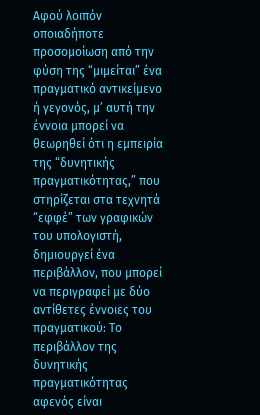Αφού λοιπόν οποιαδήποτε προσομοίωση από την φύση της “μιμείται” ένα πραγματικό αντικείμενο ή γεγονός, μ’ αυτή την έννοια μπορεί να θεωρηθεί ότι η εμπειρία της “δυνητικής πραγματικότητας,” που στηρίζεται στα τεχνητά “εφφέ” των γραφικών του υπολογιστή, δημιουργεί ένα περιβάλλον, που μπορεί να περιγραφεί με δύο αντίθετες έννοιες του πραγματικού: Το περιβάλλον της δυνητικής πραγματικότητας αφενός είναι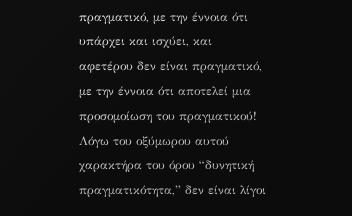πραγματικό, με την έννοια ότι υπάρχει και ισχύει, και αφετέρου δεν είναι πραγματικό, με την έννοια ότι αποτελεί μια προσομοίωση του πραγματικού! Λόγω του οξύμωρου αυτού χαρακτήρα του όρου “δυνητική πραγματικότητα,” δεν είναι λίγοι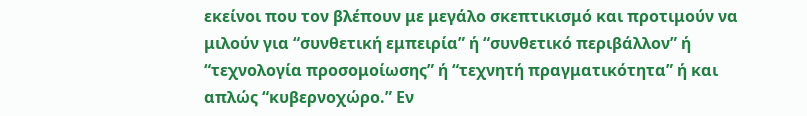εκείνοι που τον βλέπουν με μεγάλο σκεπτικισμό και προτιμούν να μιλούν για “συνθετική εμπειρία” ή “συνθετικό περιβάλλον” ή “τεχνολογία προσομοίωσης” ή “τεχνητή πραγματικότητα” ή και απλώς “κυβερνοχώρο.” Εν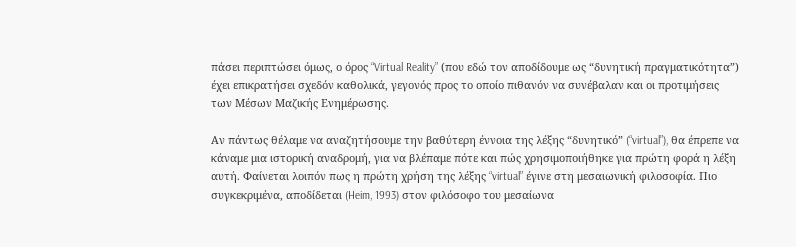πάσει περιπτώσει όμως, ο όρος “Virtual Reality” (που εδώ τον αποδίδουμε ως “δυνητική πραγματικότητα”) έχει επικρατήσει σχεδόν καθολικά, γεγονός προς το οποίο πιθανόν να συνέβαλαν και οι προτιμήσεις των Μέσων Μαζικής Ενημέρωσης.

Αν πάντως θέλαμε να αναζητήσουμε την βαθύτερη έννοια της λέξης “δυνητικό” (“virtual”), θα έπρεπε να κάναμε μια ιστορική αναδρομή, για να βλέπαμε πότε και πώς χρησιμοποιήθηκε για πρώτη φορά η λέξη αυτή. Φαίνεται λοιπόν πως η πρώτη χρήση της λέξης “virtual” έγινε στη μεσαιωνική φιλοσοφία. Πιο συγκεκριμένα, αποδίδεται (Heim, 1993) στον φιλόσοφο του μεσαίωνα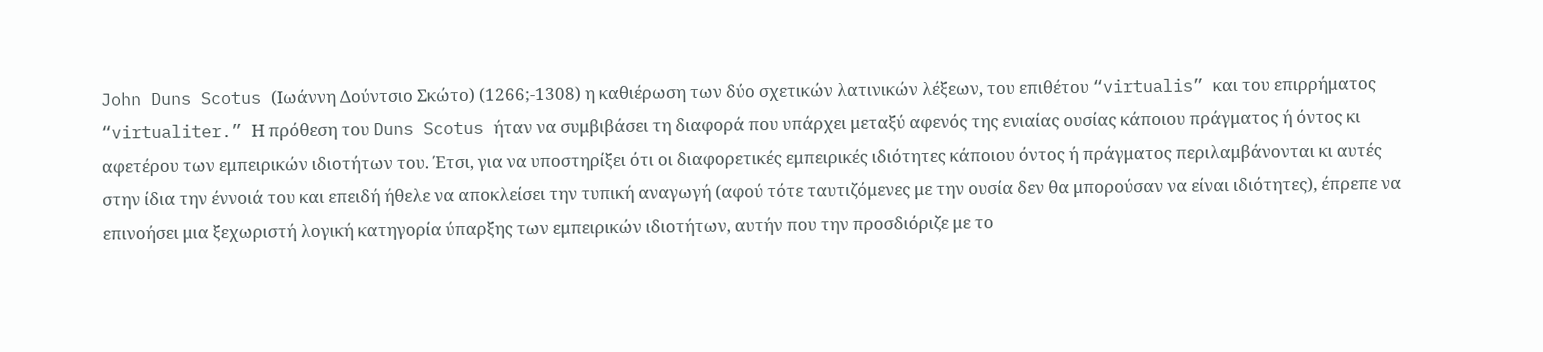John Duns Scotus (Ιωάννη Δούντσιο Σκώτο) (1266;-1308) η καθιέρωση των δύο σχετικών λατινικών λέξεων, του επιθέτου “virtualis” και του επιρρήματος “virtualiter.” Η πρόθεση του Duns Scotus ήταν να συμβιβάσει τη διαφορά που υπάρχει μεταξύ αφενός της ενιαίας ουσίας κάποιου πράγματος ή όντος κι αφετέρου των εμπειρικών ιδιοτήτων του. Έτσι, για να υποστηρίξει ότι οι διαφορετικές εμπειρικές ιδιότητες κάποιου όντος ή πράγματος περιλαμβάνονται κι αυτές στην ίδια την έννοιά του και επειδή ήθελε να αποκλείσει την τυπική αναγωγή (αφού τότε ταυτιζόμενες με την ουσία δεν θα μπορούσαν να είναι ιδιότητες), έπρεπε να επινοήσει μια ξεχωριστή λογική κατηγορία ύπαρξης των εμπειρικών ιδιοτήτων, αυτήν που την προσδιόριζε με το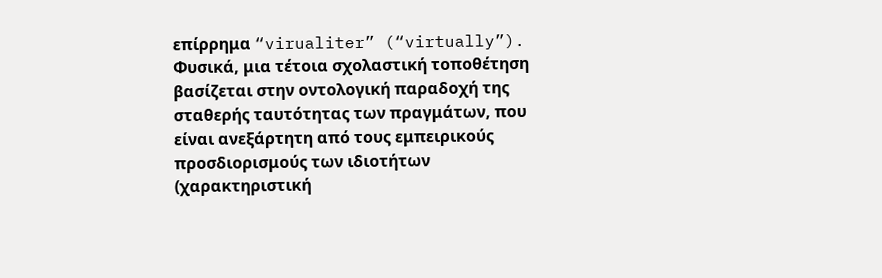επίρρημα “virualiter” (“virtually”). Φυσικά, μια τέτοια σχολαστική τοποθέτηση βασίζεται στην οντολογική παραδοχή της σταθερής ταυτότητας των πραγμάτων, που είναι ανεξάρτητη από τους εμπειρικούς προσδιορισμούς των ιδιοτήτων (χαρακτηριστική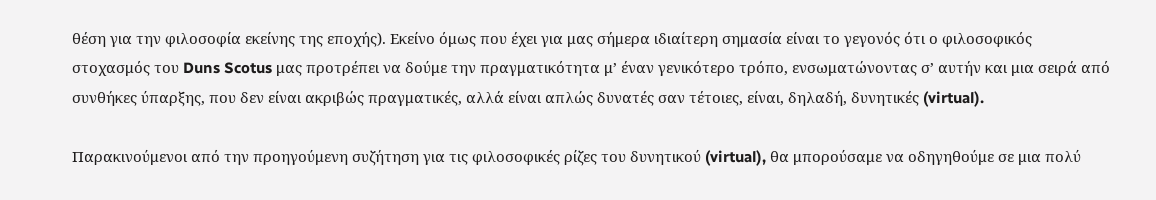θέση για την φιλοσοφία εκείνης της εποχής). Εκείνο όμως που έχει για μας σήμερα ιδιαίτερη σημασία είναι το γεγονός ότι ο φιλοσοφικός στοχασμός του Duns Scotus μας προτρέπει να δούμε την πραγματικότητα μ’ έναν γενικότερο τρόπο, ενσωματώνοντας σ’ αυτήν και μια σειρά από συνθήκες ύπαρξης, που δεν είναι ακριβώς πραγματικές, αλλά είναι απλώς δυνατές σαν τέτοιες, είναι, δηλαδή, δυνητικές (virtual).

Παρακινούμενοι από την προηγούμενη συζήτηση για τις φιλοσοφικές ρίζες του δυνητικού (virtual), θα μπορούσαμε να οδηγηθούμε σε μια πολύ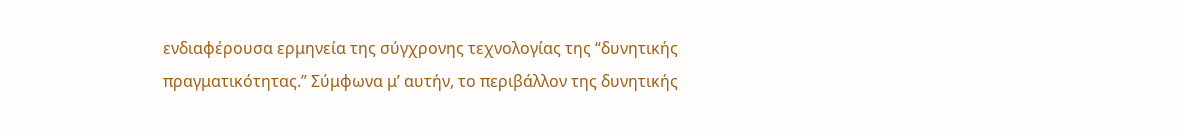ενδιαφέρουσα ερμηνεία της σύγχρονης τεχνολογίας της “δυνητικής πραγματικότητας.” Σύμφωνα μ’ αυτήν, το περιβάλλον της δυνητικής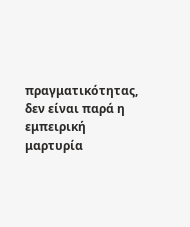πραγματικότητας, δεν είναι παρά η εμπειρική μαρτυρία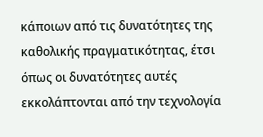κάποιων από τις δυνατότητες της καθολικής πραγματικότητας, έτσι όπως οι δυνατότητες αυτές εκκολάπτονται από την τεχνολογία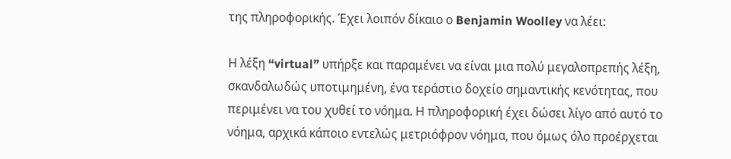της πληροφορικής. Έχει λοιπόν δίκαιο ο Benjamin Woolley να λέει:

Η λέξη “virtual” υπήρξε και παραμένει να είναι μια πολύ μεγαλοπρεπής λέξη, σκανδαλωδώς υποτιμημένη, ένα τεράστιο δοχείο σημαντικής κενότητας, που περιμένει να του χυθεί το νόημα. Η πληροφορική έχει δώσει λίγο από αυτό το νόημα, αρχικά κάποιο εντελώς μετριόφρον νόημα, που όμως όλο προέρχεται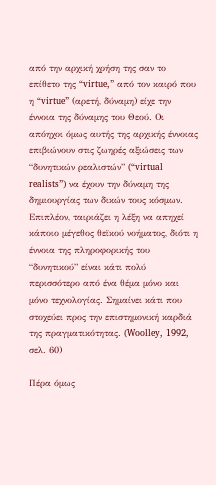από την αρχική χρήση της σαν το επίθετο της “virtue,” από τον καιρό που η “virtue” (αρετή, δύναμη) είχε την έννοια της δύναμης του Θεού. Οι απόηχοι όμως αυτής της αρχικής έννοιας επιβιώνουν στις ζωηρές αξιώσεις των “δυνητικών ρεαλιστών” (“virtual realists”) να έχουν την δύναμη της δημιουργίας των δικών τους κόσμων. Επιπλέον, ταιριάζει η λέξη να απηχεί κάποιο μέγεθος θεϊκού νοήματος, διότι η έννοια της πληροφορικής του “δυνητικού” είναι κάτι πολύ περισσότερο από ένα θέμα μόνο και μόνο τεχνολογίας. Σημαίνει κάτι που στοχεύει προς την επιστημονική καρδιά της πραγματικότητας. (Woolley, 1992, σελ. 60)

Πέρα όμως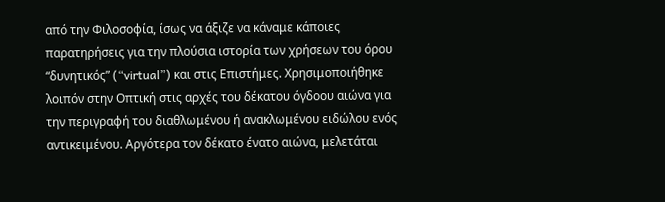από την Φιλοσοφία, ίσως να άξιζε να κάναμε κάποιες παρατηρήσεις για την πλούσια ιστορία των χρήσεων του όρου “δυνητικός” (“virtual”) και στις Επιστήμες. Χρησιμοποιήθηκε λοιπόν στην Οπτική στις αρχές του δέκατου όγδοου αιώνα για την περιγραφή του διαθλωμένου ή ανακλωμένου ειδώλου ενός αντικειμένου. Αργότερα τον δέκατο ένατο αιώνα, μελετάται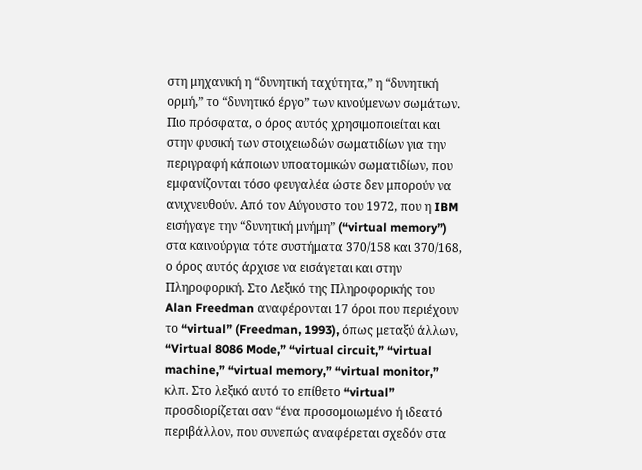στη μηχανική η “δυνητική ταχύτητα,” η “δυνητική ορμή,” το “δυνητικό έργο” των κινούμενων σωμάτων. Πιο πρόσφατα, ο όρος αυτός χρησιμοποιείται και στην φυσική των στοιχειωδών σωματιδίων για την περιγραφή κάποιων υποατομικών σωματιδίων, που εμφανίζονται τόσο φευγαλέα ώστε δεν μπορούν να ανιχνευθούν. Από τον Αύγουστο του 1972, που η IBM εισήγαγε την “δυνητική μνήμη” (“virtual memory”) στα καινούργια τότε συστήματα 370/158 και 370/168, ο όρος αυτός άρχισε να εισάγεται και στην Πληροφορική. Στο Λεξικό της Πληροφορικής του Alan Freedman αναφέρονται 17 όροι που περιέχουν το “virtual” (Freedman, 1993), όπως μεταξύ άλλων, “Virtual 8086 Mode,” “virtual circuit,” “virtual machine,” “virtual memory,” “virtual monitor,” κλπ. Στο λεξικό αυτό το επίθετο “virtual” προσδιορίζεται σαν “ένα προσομοιωμένο ή ιδεατό περιβάλλον, που συνεπώς αναφέρεται σχεδόν στα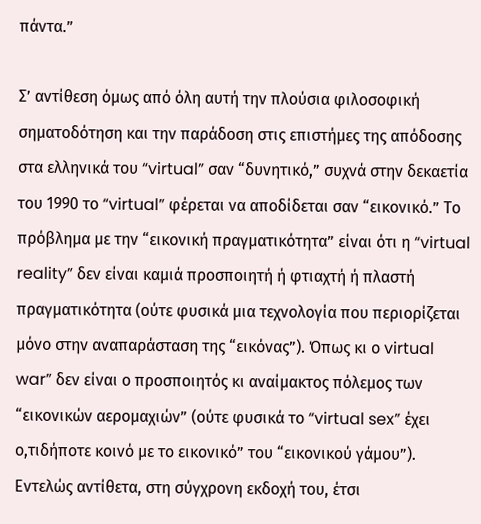πάντα.”

Σ’ αντίθεση όμως από όλη αυτή την πλούσια φιλοσοφική σηματοδότηση και την παράδοση στις επιστήμες της απόδοσης στα ελληνικά του “virtual” σαν “δυνητικό,” συχνά στην δεκαετία του 1990 το “virtual” φέρεται να αποδίδεται σαν “εικονικό.” Το πρόβλημα με την “εικονική πραγματικότητα” είναι ότι η “virtual reality” δεν είναι καμιά προσποιητή ή φτιαχτή ή πλαστή πραγματικότητα (ούτε φυσικά μια τεχνολογία που περιορίζεται μόνο στην αναπαράσταση της “εικόνας”). Όπως κι ο virtual war” δεν είναι ο προσποιητός κι αναίμακτος πόλεμος των “εικονικών αερομαχιών” (ούτε φυσικά το “virtual sex” έχει ο,τιδήποτε κοινό με το εικονικό” του “εικονικού γάμου”). Εντελώς αντίθετα, στη σύγχρονη εκδοχή του, έτσι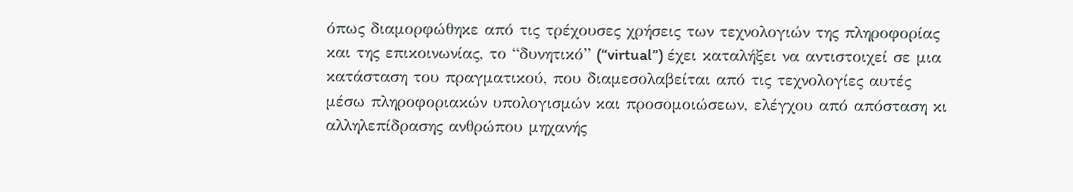όπως διαμορφώθηκε από τις τρέχουσες χρήσεις των τεχνολογιών της πληροφορίας και της επικοινωνίας, το “δυνητικό” (“virtual”) έχει καταλήξει να αντιστοιχεί σε μια κατάσταση του πραγματικού, που διαμεσολαβείται από τις τεχνολογίες αυτές μέσω πληροφοριακών υπολογισμών και προσομοιώσεων, ελέγχου από απόσταση κι αλληλεπίδρασης ανθρώπου μηχανής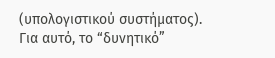(υπολογιστικού συστήματος). Για αυτό, το “δυνητικό”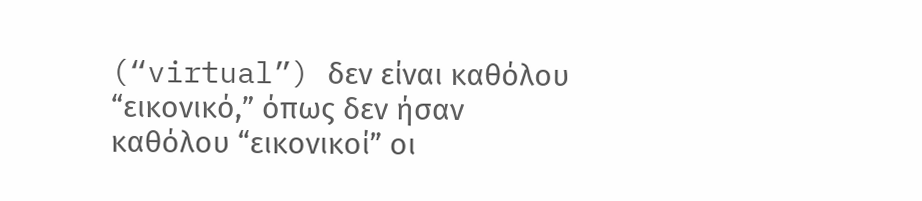(“virtual”) δεν είναι καθόλου “εικονικό,” όπως δεν ήσαν καθόλου “εικονικοί” οι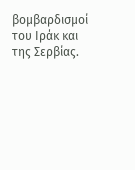βομβαρδισμοί του Ιράκ και της Σερβίας.